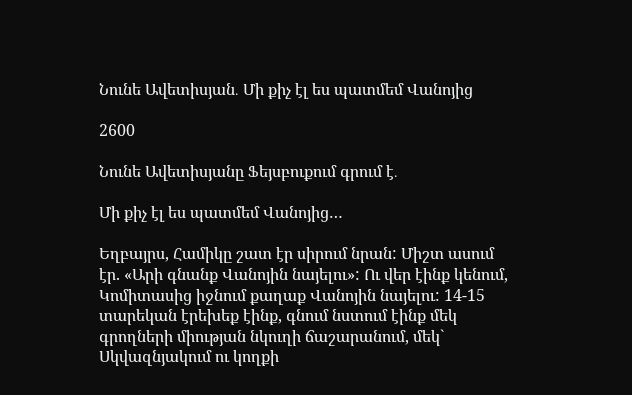Նունե Ավետիսյան․ Մի քիչ էլ ես պատմեմ Վանոյից

2600

Նունե Ավետիսյանը Ֆեյսբուքում գրում է․

Մի քիչ էլ ես պատմեմ Վանոյից…

Եղբայրս, Համիկը շատ էր սիրում նրան: Միշտ ասում էր. «Արի գնանք Վանոյին նայելու»: Ու վեր էինք կենում, Կոմիտասից իջնում քաղաք Վանոյին նայելու: 14-15 տարեկան էրեխեք էինք, գնում նստում էինք մեկ գրողների միության նկուղի ճաշարանում, մեկ` Սկվազնյակում ու կողքի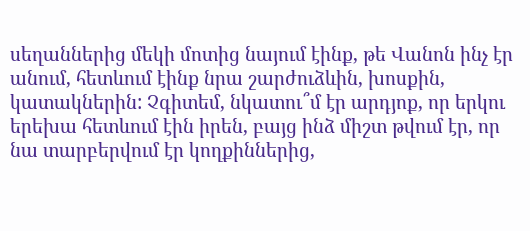սեղաններից մեկի մոտից նայում էինք, թե Վանոն ինչ էր անում, հետևում էինք նրա շարժուձևին, խոսքին, կատակներին: Չգիտեմ, նկատու՞մ էր արդյոք, որ երկու երեխա հետևում էին իրեն, բայց ինձ միշտ թվում էր, որ նա տարբերվում էր կողքիններից,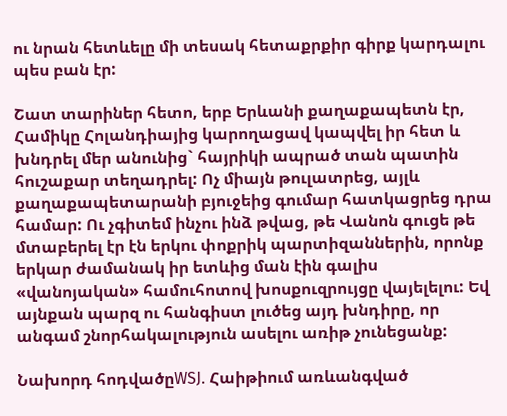ու նրան հետևելը մի տեսակ հետաքրքիր գիրք կարդալու պես բան էր:

Շատ տարիներ հետո, երբ Երևանի քաղաքապետն էր, Համիկը Հոլանդիայից կարողացավ կապվել իր հետ և խնդրել մեր անունից` հայրիկի ապրած տան պատին հուշաքար տեղադրել: Ոչ միայն թուլատրեց, այլև քաղաքապետարանի բյուջեից գումար հատկացրեց դրա համար: Ու չգիտեմ ինչու ինձ թվաց, թե Վանոն գուցե թե մտաբերել էր էն երկու փոքրիկ պարտիզաններին, որոնք երկար ժամանակ իր ետևից ման էին գալիս «վանոյական» համուհոտով խոսքուզրույցը վայելելու: Եվ այնքան պարզ ու հանգիստ լուծեց այդ խնդիրը, որ անգամ շնորհակալություն ասելու առիթ չունեցանք:

Նախորդ հոդվածըWSJ. Հաիթիում առևանգված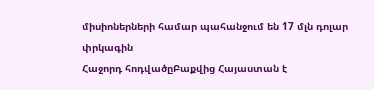միսիոներների համար պահանջում են 17 մլն դոլար փրկագին
Հաջորդ հոդվածըԲաքվից Հայաստան է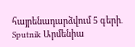հայրենադարձվում 5 գերի․ Sputnik Արմենիա